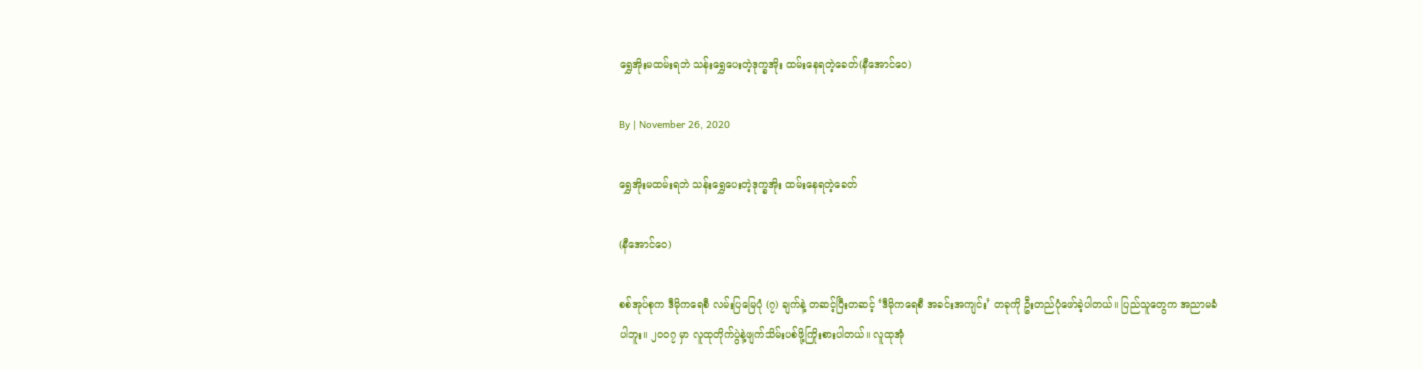ရွှေအိုးမထမ်းရဘဲ သန်းရွှေပေးတဲ့ဒုက္ခအိုး ထမ်းနေရတဲ့ခေတ်(နီအောင်ဝေ)

By | November 26, 2020

ရွှေအိုးမထမ်းရဘဲ သန်းရွှေပေးတဲ့ဒုက္ခအိုး ထမ်းနေရတဲ့ခေတ်

(နီအောင်ဝေ)

စစ်အုပ်စုက ဒီမိုကရေစီ လမ်းပြမြေပုံ (၇) ချက်နဲ့ တဆင့်ပြီးတဆင့် ‘ဒီမိုကရေစီ အခင်းအကျင်း’ တခုကို ဦးတည်ပုံဖော်ခဲ့ပါတယ်။ ပြည်သူတွေက အညာမခံပါဘူး။ ၂၀၀၇ မှာ လူထုတိုက်ပွဲနဲ့ဖျက်သိမ်းပစ်ဖို့ကြိုးစားပါတယ်။ လူထုအုံ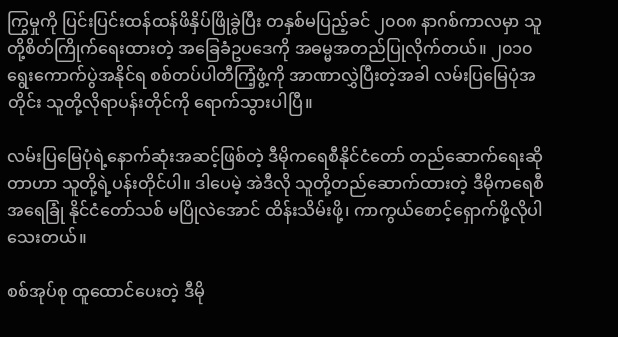ကြွမှုကို ပြင်းပြင်းထန်ထန်ဖိနှိပ်ဖြိုခွဲပြီး တနှစ်မပြည့်ခင် ၂၀၀၈ နာဂစ်ကာလမှာ သူတို့စိတ်ကြိုက်ရေးထားတဲ့ အခြေခံဥပဒေကို အဓမ္မအတည်ပြုလိုက်တယ်။ ၂၀၁၀ ရွေးကောက်ပွဲအနိုင်ရ စစ်တပ်ပါတီကြံ့ဖွံ့ကို အာဏာလွှဲပြီးတဲ့အခါ လမ်းပြမြေပုံအတိုင်း သူတို့လိုရာပန်းတိုင်ကို ရောက်သွားပါပြီ။

လမ်းပြမြေပုံရဲ့နောက်ဆုံးအဆင့်ဖြစ်တဲ့ ဒီမိုကရေစီနိုင်ငံတော် တည်ဆောက်ရေးဆိုတာဟာ သူတို့ရဲ့ပန်းတိုင်ပါ။ ဒါပေမဲ့ အဲဒီလို သူတို့တည်ဆောက်ထားတဲ့ ဒီမိုကရေစီအရေခြုံ နိုင်ငံတော်သစ် မပြိုလဲအောင် ထိန်းသိမ်းဖို့၊ ကာကွယ်စောင့်ရှောက်ဖို့လိုပါသေးတယ်။

စစ်အုပ်စု ထူထောင်ပေးတဲ့ ဒီမို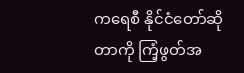ကရေစီ နိုင်ငံတော်ဆိုတာကို ကြံ့ဖွတ်အ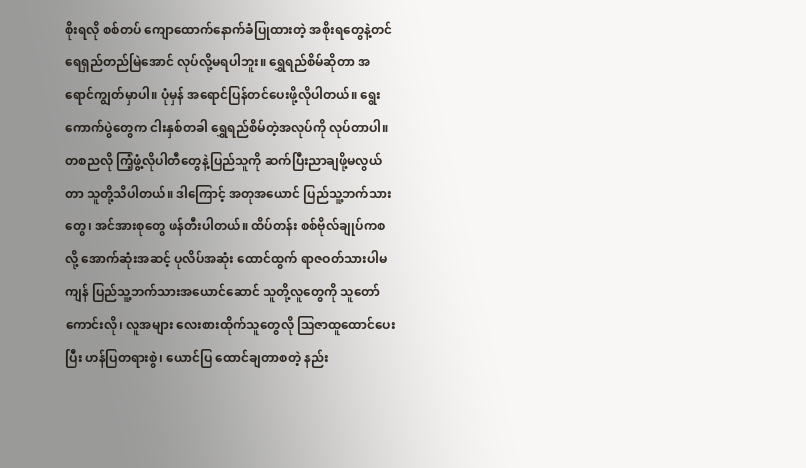စိုးရလို စစ်တပ် ကျောထောက်နောက်ခံပြုထားတဲ့ အစိုးရတွေနဲ့တင် ရေရှည်တည်မြဲအောင် လုပ်လို့မရပါဘူး။ ရွှေရည်စိမ်ဆိုတာ အရောင်ကျွတ်မှာပါ။ ပုံမှန် အရောင်ပြန်တင်ပေးဖို့လိုပါတယ်။ ရွေးကောက်ပွဲတွေက ငါးနှစ်တခါ ရွှေရည်စိမ်တဲ့အလုပ်ကို လုပ်တာပါ။ တစညလို ကြံ့ဖွံ့လိုပါတီတွေနဲ့ပြည်သူကို ဆက်ပြီးညာချဖို့မလွယ်တာ သူတို့သိပါတယ်။ ဒါကြောင့် အတုအယောင် ပြည်သူ့ဘက်သားတွေ၊ အင်အားစုတွေ ဖန်တီးပါတယ်။ ထိပ်တန်း စစ်ဗိုလ်ချုပ်ကစလို့ အောက်ဆုံးအဆင့် ပုလိပ်အဆုံး ထောင်ထွက် ရာဇဝတ်သားပါမကျန် ပြည်သူ့ဘက်သားအယောင်ဆောင် သူတို့လူတွေကို သူတော်ကောင်းလို၊ လူအများ လေးစားထိုက်သူတွေလို သြဇာထူထောင်ပေးပြီး ဟန်ပြတရားစွဲ၊ ယောင်ပြ ထောင်ချတာစတဲ့ နည်း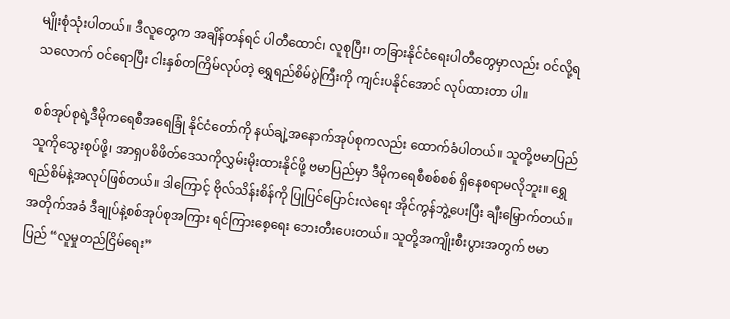မျိုးစုံသုံးပါတယ်။ ဒီလူတွေက အချိန်တန်ရင် ပါတီထောင်၊ လူစုပြီး၊ တခြားနိုင်ငံရေးပါတီတွေမှာလည်း ဝင်လို့ရသလောက် ဝင်ရောပြီး ငါးနှစ်တကြိမ်လုပ်တဲ့ ရွှေရည်စိမ်ပွဲကြီးကို ကျင်းပနိုင်အောင် လုပ်ထားတာ ပါ။

စစ်အုပ်စုရဲ့ဒီမိုကရေစီအရေခြုံ နိုင်ငံတော်ကို နယ်ချဲ့အနောက်အုပ်စုကလည်း ထောက်ခံပါတယ်။ သူတို့ဗမာပြည်သူကိုသွေးစုပ်ဖို့၊ အာရှပစိဖိတ်ဒေသကိုလွှမ်းမိုးထားနိုင်ဖို့ ဗမာပြည်မှာ ဒီမိုကရေစီစစ်စစ် ရှိနေစရာမလိုဘူး။ ရွှေရည်စိမ်နဲ့အလုပ်ဖြစ်တယ်။ ဒါကြောင့် ဗိုလ်သိန်းစိန်ကို ပြုပြင်ပြောင်းလဲရေး အိုင်ကွန်ဘွဲ့ပေးပြီး ချီးမြှောက်တယ်။ အတိုက်အခံ ဒီချုပ်နဲ့စစ်အုပ်စုအကြား ရင်ကြားစေ့ရေး ဘေးတီးပေးတယ်။ သူတို့အကျိုးစီးပွားအတွက် ဗမာပြည် “လူမှုတည်ငြိမ်ရေး”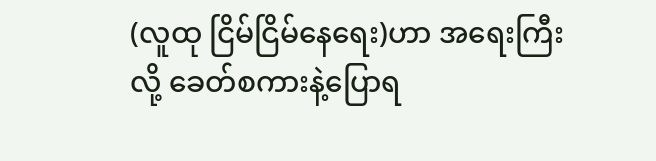(လူထု ငြိမ်ငြိမ်နေရေး)ဟာ အရေးကြီးလို့ ခေတ်စကားနဲ့ပြောရ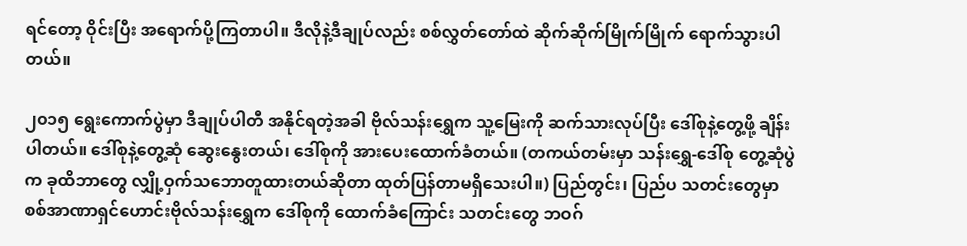ရင်တော့ ဝိုင်းပြီး အရောက်ပို့ကြတာပါ။ ဒီလိုနဲ့ဒီချုပ်လည်း စစ်လွှတ်တော်ထဲ ဆိုက်ဆိုက်မြိုက်မြိုက် ရောက်သွားပါ တယ်။

၂၀၁၅ ရွေးကောက်ပွဲမှာ ဒီချုပ်ပါတီ အနိုင်ရတဲ့အခါ ဗိုလ်သန်းရွှေက သူ့မြေးကို ဆက်သားလုပ်ပြီး ဒေါ်စုနဲ့တွေ့ဖို့ ချိန်းပါတယ်။ ဒေါ်စုနဲ့တွေ့ဆုံ ဆွေးနွေးတယ်၊ ဒေါ်စုကို အားပေးထောက်ခံတယ်။ (တကယ်တမ်းမှာ သန်းရွှေ-ဒေါ်စု တွေ့ဆုံပွဲက ခုထိဘာတွေ လျှို့ဝှက်သဘောတူထားတယ်ဆိုတာ ထုတ်ပြန်တာမရှိသေးပါ။) ပြည်တွင်း၊ ပြည်ပ သတင်းတွေမှာ စစ်အာဏာရှင်ဟောင်းဗိုလ်သန်းရွှေက ဒေါ်စုကို ထောက်ခံကြောင်း သတင်းတွေ ဘဝဂ်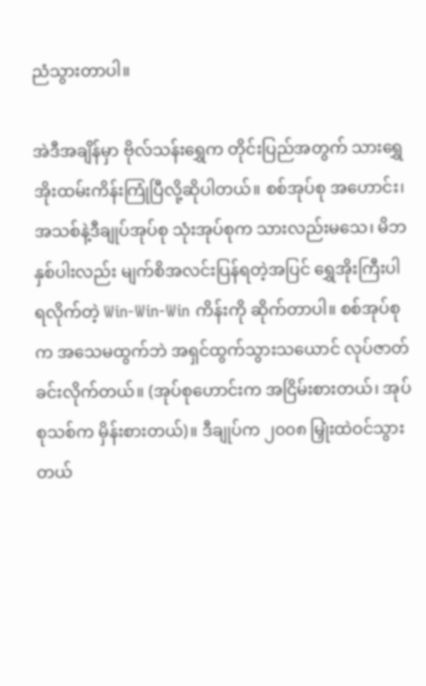ညံသွားတာပါ။

အဲဒီအချိန်မှာ ဗိုလ်သန်းရွှေက တိုင်းပြည်အတွက် သားရွှေအိုးထမ်းကိန်းကြုံပြီလို့ဆိုပါတယ်။ စစ်အုပ်စု အဟောင်း၊ အသစ်နဲ့ဒီချုပ်အုပ်စု သုံးအုပ်စုက သားလည်းမသေ၊ မိဘနှစ်ပါးလည်း မျက်စိအလင်းပြန်ရတဲ့အပြင် ရွှေအိုးကြီးပါရလိုက်တဲ့ Win-Win-Win ကိန်းကို ဆိုက်တာပါ။ စစ်အုပ်စုက အသေမထွက်ဘဲ အရှင်ထွက်သွားသယောင် လုပ်ဇာတ်ခင်းလိုက်တယ်။ (အုပ်စုဟောင်းက အငြိမ်းစားတယ်၊ အုပ်စုသစ်က မှိန်းစားတယ်)။ ဒီချုပ်က ၂၀၀၈ မြှုံးထဲဝင်သွားတယ်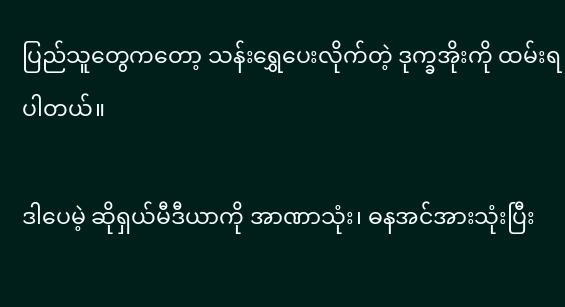ပြည်သူတွေကတော့ သန်းရွှေပေးလိုက်တဲ့ ဒုက္ခအိုးကို ထမ်းရပါတယ်။

ဒါပေမဲ့ ဆိုရှယ်မီဒီယာကို အာဏာသုံး၊ ဓနအင်အားသုံးပြီး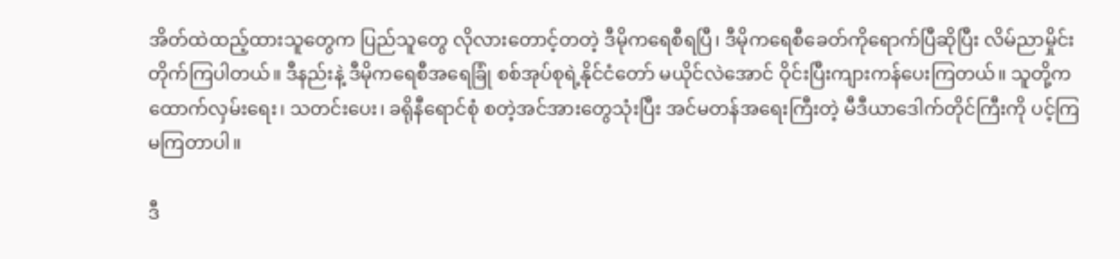အိတ်ထဲထည့်ထားသူတွေက ပြည်သူတွေ လိုလားတောင့်တတဲ့ ဒီမိုကရေစီရပြီ၊ ဒီမိုကရေစီခေတ်ကိုရောက်ပြီဆိုပြီး လိမ်ညာမှိုင်းတိုက်ကြပါတယ်။ ဒီနည်းနဲ့ ဒီမိုကရေစီအရေခြုံ စစ်အုပ်စုရဲ့နိုင်ငံတော် မယိုင်လဲအောင် ဝိုင်းပြီးကျားကန်ပေးကြတယ်။ သူတို့က ထောက်လှမ်းရေး၊ သတင်းပေး၊ ခရိုနီရောင်စုံ စတဲ့အင်အားတွေသုံးပြီး အင်မတန်အရေးကြီးတဲ့ မီဒီယာဒေါက်တိုင်ကြီးကို ပင့်ကြမကြတာပါ။

ဒီ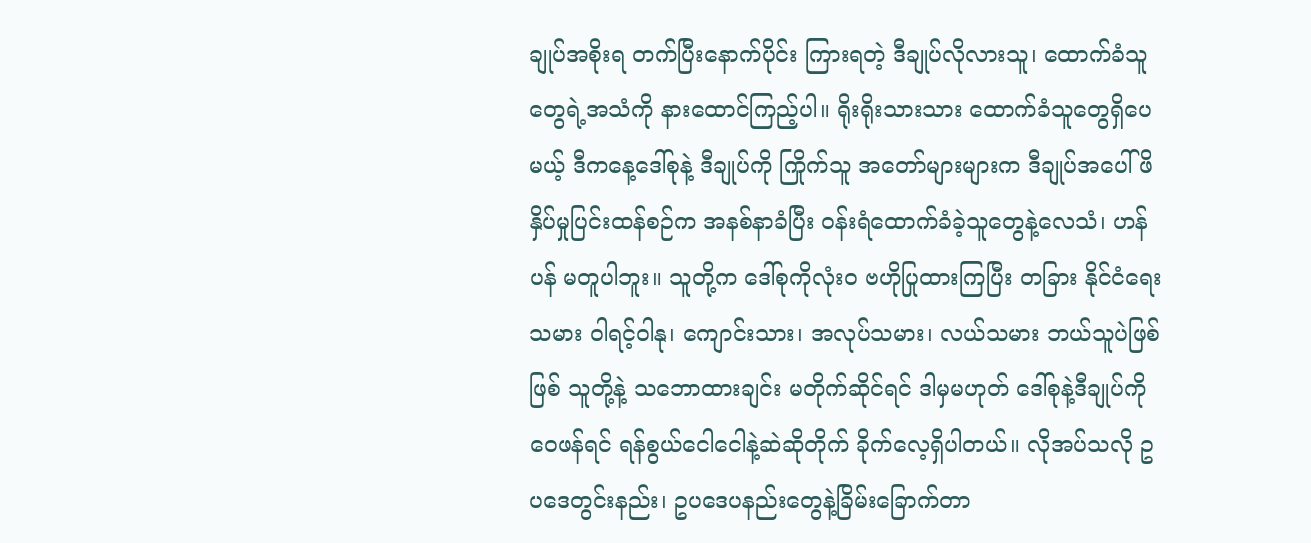ချုပ်အစိုးရ တက်ပြီးနောက်ပိုင်း ကြားရတဲ့ ဒီချုပ်လိုလားသူ၊ ထောက်ခံသူတွေရဲ့အသံကို နားထောင်ကြည့်ပါ။ ရိုးရိုးသားသား ထောက်ခံသူတွေရှိပေမယ့် ဒီကနေ့ဒေါ်စုနဲ့ ဒီချုပ်ကို ကြိုက်သူ အတော်များများက ဒီချုပ်အပေါ် ဖိနှိပ်မှုပြင်းထန်စဉ်က အနစ်နာခံပြီး ဝန်းရံထောက်ခံခဲ့သူတွေနဲ့လေသံ၊ ဟန်ပန် မတူပါဘူး။ သူတို့က ဒေါ်စုကိုလုံးဝ ဗဟိုပြုထားကြပြီး တခြား နိုင်ငံရေးသမား ဝါရင့်ဝါနု၊ ကျောင်းသား၊ အလုပ်သမား၊ လယ်သမား ဘယ်သူပဲဖြစ်ဖြစ် သူတို့နဲ့ သဘောထားချင်း မတိုက်ဆိုင်ရင် ဒါမှမဟုတ် ဒေါ်စုနဲ့ဒီချုပ်ကိုဝေဖန်ရင် ရန်စွယ်ငေါငေါနဲ့ဆဲဆိုတိုက် ခိုက်လေ့ရှိပါတယ်။ လိုအပ်သလို ဥပဒေတွင်းနည်း၊ ဥပဒေပနည်းတွေနဲ့ခြိမ်းခြောက်တာ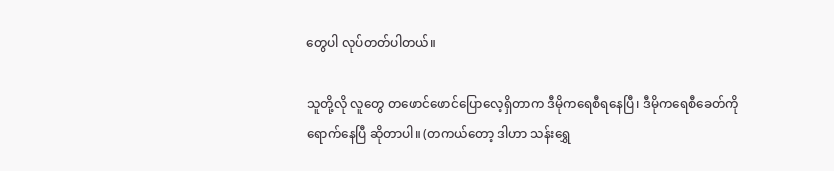တွေပါ လုပ်တတ်ပါတယ်။

သူတို့လို လူတွေ တဖောင်ဖောင်ပြောလေ့ရှိတာက ဒီမိုကရေစီရနေပြီ၊ ဒီမိုကရေစီခေတ်ကိုရောက်နေပြီ ဆိုတာပါ။ (တကယ်တော့ ဒါဟာ သန်းရွှေ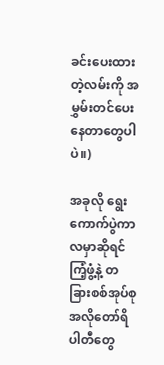ခင်းပေးထားတဲ့လမ်းကို အမွှမ်းတင်ပေးနေတာတွေပါပဲ။)

အခုလို ရွေးကောက်ပွဲကာလမှာဆိုရင် ကြံ့ဖွံ့နဲ့ တခြားစစ်အုပ်စုအလိုတော်ရိပါတီတွေ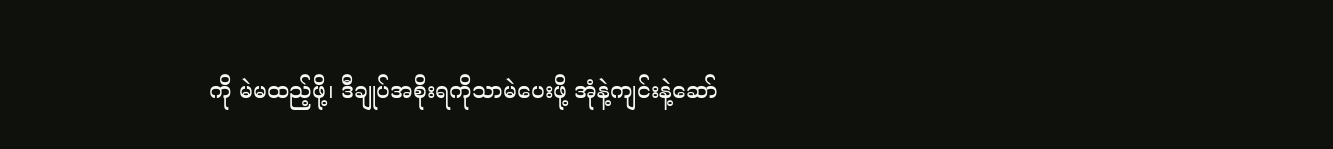ကို မဲမထည့်ဖို့၊ ဒီချုပ်အစိုးရကိုသာမဲပေးဖို့ အုံနဲ့ကျင်းနဲ့ဆော်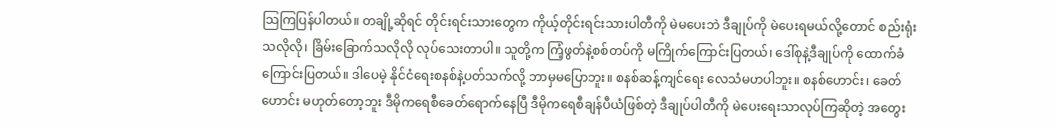သြကြပြန်ပါတယ်။ တချို့ဆိုရင် တိုင်းရင်းသားတွေက ကိုယ့်တိုင်းရင်းသားပါတီကို မဲမပေးဘဲ ဒီချုပ်ကို မဲပေးရမယ်လို့တောင် စည်းရုံးသလိုလို၊ ခြိမ်းခြောက်သလိုလို လုပ်သေးတာပါ။ သူတို့က ကြံ့ဖွတ်နဲ့စစ်တပ်ကို မကြိုက်ကြောင်းပြတယ်၊ ဒေါ်စုနဲ့ဒီချုပ်ကို ထောက်ခံကြောင်းပြတယ်။ ဒါပေမဲ့ နိုင်ငံရေးစနစ်နဲ့ပတ်သက်လို့ ဘာမှမပြောဘူး။ စနစ်ဆန့်ကျင်ရေး လေသံမဟပါဘူး။ စနစ်ဟောင်း၊ ခေတ်ဟောင်း မဟုတ်တော့ဘူး ဒီမိုကရေစီခေတ်ရောက်နေပြီ ဒီမိုကရေစီချန်ပီယံဖြစ်တဲ့ ဒီချုပ်ပါတီကို မဲပေးရေးသာလုပ်ကြဆိုတဲ့ အတွေး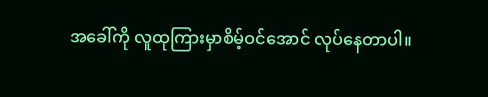အခေါ်ကို လူထုကြားမှာစိမ့်ဝင်အောင် လုပ်နေတာပါ။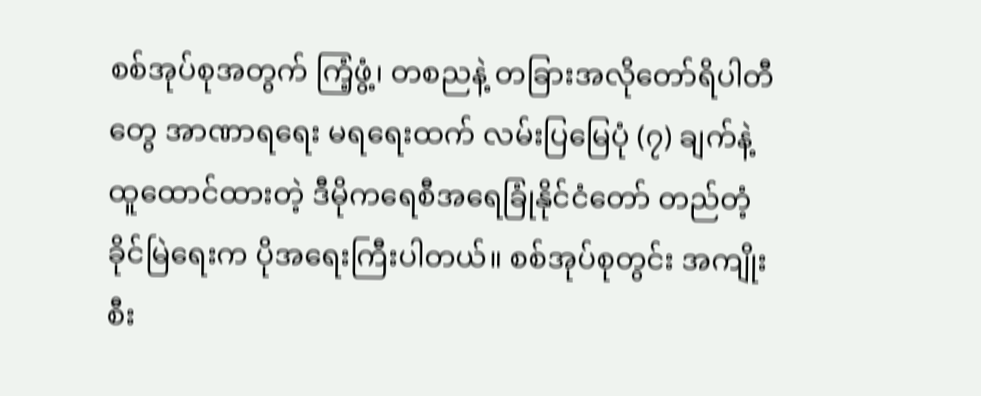စစ်အုပ်စုအတွက် ကြံ့ဖွံ့၊ တစညနဲ့ တခြားအလိုတော်ရိပါတီတွေ အာဏာရရေး မရရေးထက် လမ်းပြမြေပုံ (၇) ချက်နဲ့ထူထောင်ထားတဲ့ ဒီမိုကရေစီအရေခြုံနိုင်ငံတော် တည်တံ့ခိုင်မြဲရေးက ပိုအရေးကြီးပါတယ်။ စစ်အုပ်စုတွင်း အကျိုးစီး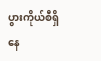ပွားကိုယ်စီရှိနေ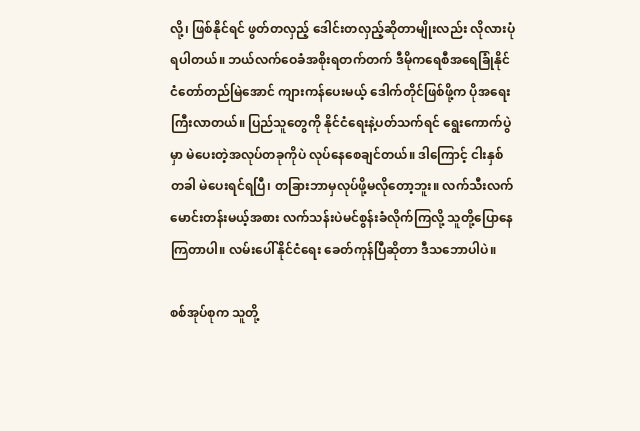လို့၊ ဖြစ်နိုင်ရင် ဖွတ်တလှည့် ဒေါင်းတလှည့်ဆိုတာမျိုးလည်း လိုလားပုံရပါတယ်။ ဘယ်လက်ဝေခံအစိုးရတက်တက် ဒီမိုကရေစီအရေခြုံနိုင်ငံတော်တည်မြဲအောင် ကျားကန်ပေးမယ့် ဒေါက်တိုင်ဖြစ်ဖို့က ပိုအရေးကြီးလာတယ်။ ပြည်သူတွေကို နိုင်ငံရေးနဲ့ပတ်သက်ရင် ရွေးကောက်ပွဲမှာ မဲပေးတဲ့အလုပ်တခုကိုပဲ လုပ်နေစေချင်တယ်။ ဒါကြောင့် ငါးနှစ်တခါ မဲပေးရင်ရပြီ၊ တခြားဘာမှလုပ်ဖို့မလိုတော့ဘူး။ လက်သီးလက်မောင်းတန်းမယ့်အစား လက်သန်းပဲမင်စွန်းခံလိုက်ကြလို့ သူတို့ပြောနေကြတာပါ။ လမ်းပေါ်နိုင်ငံရေး ခေတ်ကုန်ပြီဆိုတာ ဒီသဘောပါပဲ။

စစ်အုပ်စုက သူတို့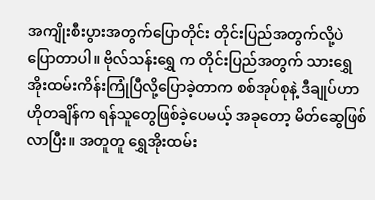အကျိုးစီးပွားအတွက်ပြောတိုင်း တိုင်းပြည်အတွက်လို့ပဲ ပြောတာပါ။ ဗိုလ်သန်းရွှေ က တိုင်းပြည်အတွက် သားရွှေအိုးထမ်းကိန်းကြုံပြီလို့ပြောခဲ့တာက စစ်အုပ်စုနဲ့ ဒီချုပ်ဟာ ဟိုတချိန်က ရန်သူတွေဖြစ်ခဲ့ပေမယ့် အခုတော့ မိတ်ဆွေဖြစ်လာပြီး။ အတူတူ ရွှေအိုးထမ်း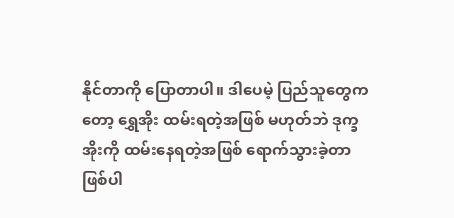နိုင်တာကို ပြောတာပါ။ ဒါပေမဲ့ ပြည်သူတွေကတော့ ရွှေအိုး ထမ်းရတဲ့အဖြစ် မဟုတ်ဘဲ ဒုက္ခအိုးကို ထမ်းနေရတဲ့အဖြစ် ရောက်သွားခဲ့တာ ဖြစ်ပါ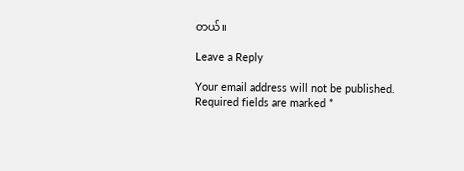တယ်။

Leave a Reply

Your email address will not be published. Required fields are marked *